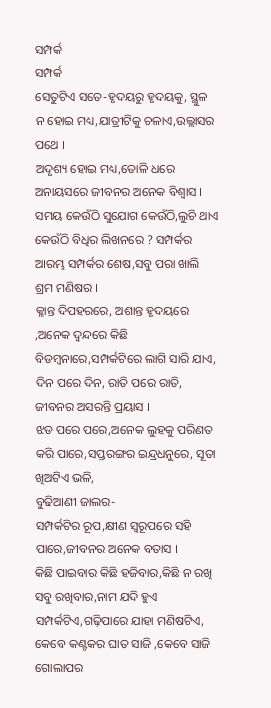ସମ୍ପର୍କ
ସମ୍ପର୍କ
ସେତୁଟିଏ ସତେ-ହୃଦୟରୁ ହୃଦୟକୁ, ସ୍ଥୁଳ ନ ହୋଇ ମଧ୍ୟ,ଯାତ୍ରୀଟିକୁ ଚଳାଏ,ଉଲ୍ଲାସର ପଥେ ।
ଅଦୃଶ୍ୟ ହୋଇ ମଧ୍ୟ,ତୋଳି ଧରେ ଅନାୟସରେ ଜୀବନର ଅନେକ ବିଶ୍ଵାସ ।
ସମୟ କେଉଁଠି ସୁଯୋଗ କେଉଁଠି,ଲୁଚି ଥାଏ କେଉଁଠି ବିଧିର ଲିଖନରେ ? ସମ୍ପର୍କର ଆରମ୍ଭ ସମ୍ପର୍କର ଶେଷ,ସବୁ ପରା ଖାଲି ଶ୍ରମ ମଣିଷର ।
କ୍ଳାନ୍ତ ଦିପହରରେ, ଅଶାନ୍ତ ହୃଦୟରେ ,ଅନେକ ଦ୍ଵନ୍ଦରେ କିଛି ବିଡମ୍ବନାରେ,ସମ୍ପର୍କଟିରେ ଲାଗି ସାରି ଯାଏ, ଦିନ ପରେ ଦିନ, ରାତି ପରେ ରାତି, ଜୀବନର ଅସରନ୍ତି ପ୍ରୟାସ ।
ଝଡ ପରେ ପରେ,ଅନେକ ଲୁହକୁ ପରିଣତ କରି ପାରେ,ସପ୍ତରଙ୍ଗର ଇନ୍ଦ୍ରଧନୁରେ, ସୂତା ଖିଅଟିଏ ଭଳି,
ବୁଢିଆଣୀ ଜାଲର-
ସମ୍ପର୍କଟିର ରୂପ,କ୍ଷୀଣ ସ୍ଵରୂପରେ ସହି ପାରେ,ଜୀବନର ଅନେକ ବତାସ ।
କିଛି ପାଇବାର କିଛି ହଜିବାର,କିଛି ନ ରଖି ସବୁ ରଖିବାର,ନାମ ଯଦି ହୁଏ ସମ୍ପର୍କଟିଏ,ଗଢ଼ିପାରେ ଯାହା ମଣିଷଟିଏ, କେବେ କଣ୍ଟକର ଘାତ ସାଜି ,କେବେ ସାଜି ଗୋଲାପର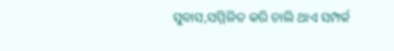ସୁବାସ,ସମ୍ମିଳିତ କରି ଚାଲି ଥାଏ ସମ୍ପର୍କ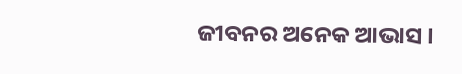ଜୀବନର ଅନେକ ଆଭାସ ।